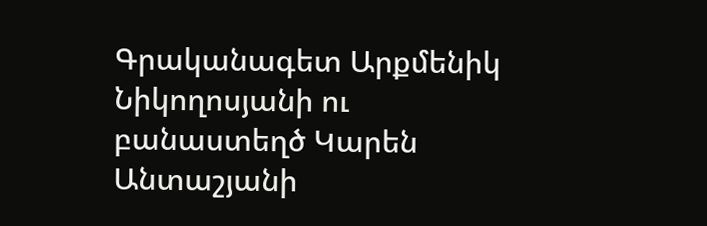Գրականագետ Արքմենիկ Նիկողոսյանի ու բանաստեղծ Կարեն Անտաշյանի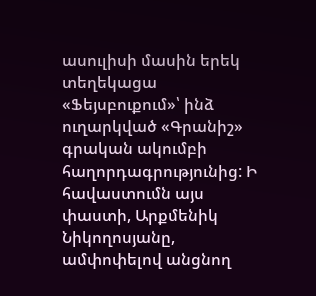ասուլիսի մասին երեկ տեղեկացա «Ֆեյսբուքում»՝ ինձ ուղարկված «Գրանիշ» գրական ակումբի հաղորդագրությունից: Ի հավաստումն այս փաստի, Արքմենիկ Նիկողոսյանը, ամփոփելով անցնող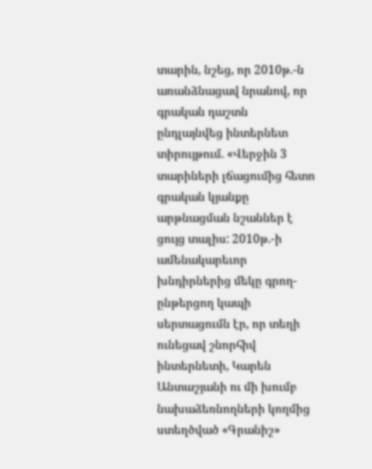տարին, նշեց, որ 2010թ.-ն առանձնացավ նրանով, որ գրական դաշտն ընդլայնվեց ինտերնետ տիրույթում. «Վերջին 3 տարիների լճացումից հետո գրական կյանքը արթնացման նշաններ է ցույց տալիս: 2010թ.-ի ամենակարեւոր խնդիրներից մեկը գրող-ընթերցող կապի սերտացումն էր, որ տեղի ունեցավ շնորհիվ ինտերնետի, Կարեն Անտաշյանի ու մի խումբ նախաձեռնողների կողմից ստեղծված «Գրանիշ»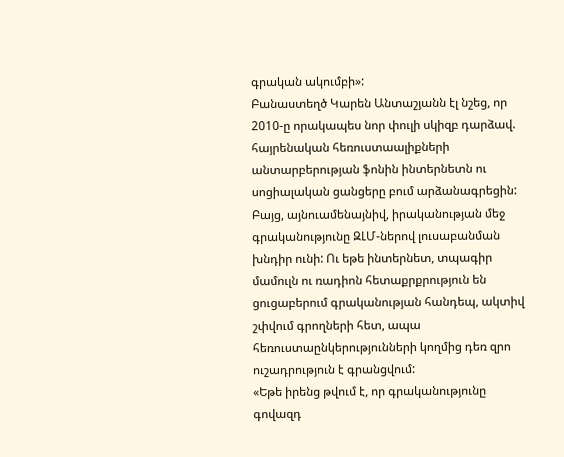գրական ակումբի»:
Բանաստեղծ Կարեն Անտաշյանն էլ նշեց, որ 2010-ը որակապես նոր փուլի սկիզբ դարձավ. հայրենական հեռուստաալիքների անտարբերության ֆոնին ինտերնետն ու սոցիալական ցանցերը բում արձանագրեցին: Բայց, այնուամենայնիվ, իրականության մեջ գրականությունը ԶԼՄ-ներով լուսաբանման խնդիր ունի: Ու եթե ինտերնետ, տպագիր մամուլն ու ռադիոն հետաքրքրություն են ցուցաբերում գրականության հանդեպ, ակտիվ շփվում գրողների հետ, ապա հեռուստաընկերությունների կողմից դեռ զրո ուշադրություն է գրանցվում:
«Եթե իրենց թվում է, որ գրականությունը գովազդ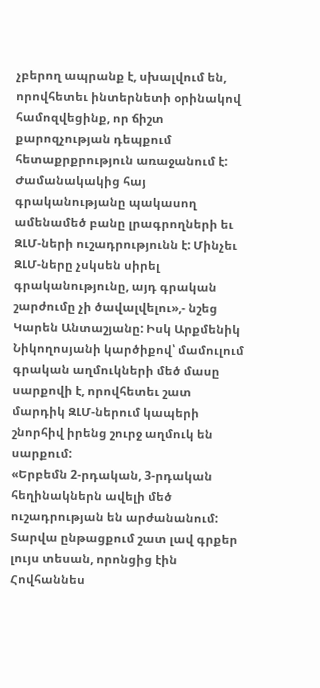չբերող ապրանք է, սխալվում են, որովհետեւ ինտերնետի օրինակով համոզվեցինք, որ ճիշտ քարոզչության դեպքում հետաքրքրություն առաջանում է: Ժամանակակից հայ գրականությանը պակասող ամենամեծ բանը լրագրողների եւ ԶԼՄ-ների ուշադրությունն է: Մինչեւ ԶԼՄ-ները չսկսեն սիրել գրականությունը, այդ գրական շարժումը չի ծավալվելու»,- նշեց Կարեն Անտաշյանը: Իսկ Արքմենիկ Նիկողոսյանի կարծիքով՝ մամուլում գրական աղմուկների մեծ մասը սարքովի է, որովհետեւ շատ մարդիկ ԶԼՄ-ներում կապերի շնորհիվ իրենց շուրջ աղմուկ են սարքում:
«Երբեմն 2-րդական, 3-րդական հեղինակներն ավելի մեծ ուշադրության են արժանանում: Տարվա ընթացքում շատ լավ գրքեր լույս տեսան, որոնցից էին Հովհաննես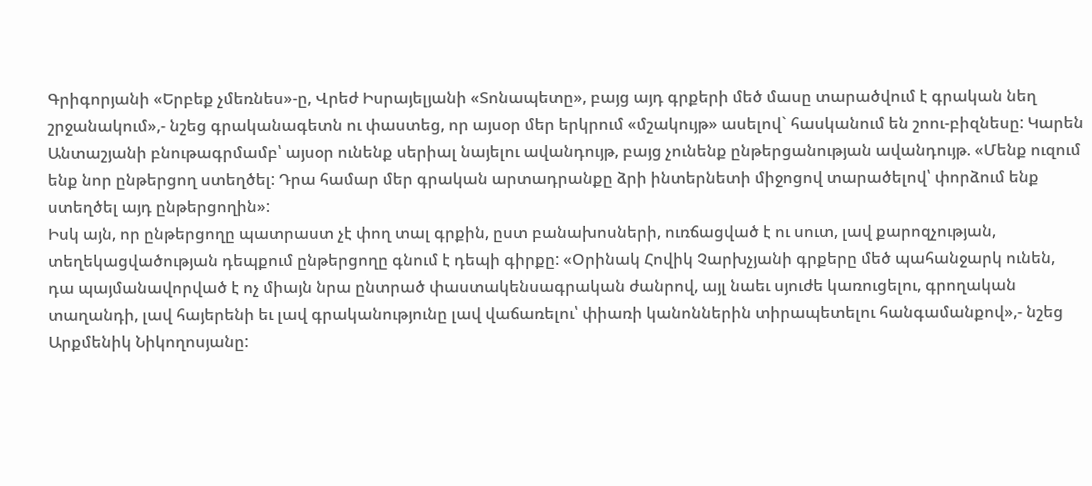Գրիգորյանի «Երբեք չմեռնես»-ը, Վրեժ Իսրայելյանի «Տոնապետը», բայց այդ գրքերի մեծ մասը տարածվում է գրական նեղ շրջանակում»,- նշեց գրականագետն ու փաստեց, որ այսօր մեր երկրում «մշակույթ» ասելով` հասկանում են շոու-բիզնեսը: Կարեն Անտաշյանի բնութագրմամբ՝ այսօր ունենք սերիալ նայելու ավանդույթ, բայց չունենք ընթերցանության ավանդույթ. «Մենք ուզում ենք նոր ընթերցող ստեղծել: Դրա համար մեր գրական արտադրանքը ձրի ինտերնետի միջոցով տարածելով՝ փորձում ենք ստեղծել այդ ընթերցողին»:
Իսկ այն, որ ընթերցողը պատրաստ չէ փող տալ գրքին, ըստ բանախոսների, ուռճացված է ու սուտ, լավ քարոզչության, տեղեկացվածության դեպքում ընթերցողը գնում է դեպի գիրքը: «Օրինակ Հովիկ Չարխչյանի գրքերը մեծ պահանջարկ ունեն, դա պայմանավորված է ոչ միայն նրա ընտրած փաստակենսագրական ժանրով, այլ նաեւ սյուժե կառուցելու, գրողական տաղանդի, լավ հայերենի եւ լավ գրականությունը լավ վաճառելու՝ փիառի կանոններին տիրապետելու հանգամանքով»,- նշեց Արքմենիկ Նիկողոսյանը: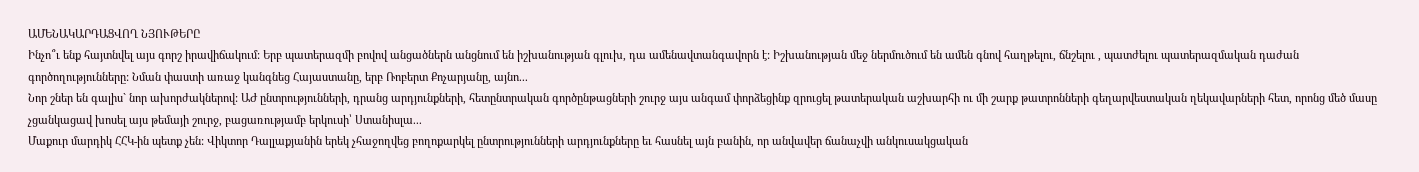ԱՄԵՆԱԿԱՐԴԱՑՎՈՂ ՆՅՈՒԹԵՐԸ
Ինչո՞ւ ենք հայտնվել այս գորշ իրավիճակում: Երբ պատերազմի բովով անցածներն անցնում են իշխանության գլուխ, դա ամենավտանգավորն է: Իշխանության մեջ ներմուծում են ամեն գնով հաղթելու, ճնշելու , պատժելու պատերազմական դաժան գործողությունները: Նման փաստի առաջ կանգնեց Հայաստանը, երբ Ռոբերտ Քոչարյանը, այնո...
Նոր շներ են գալիս` նոր ախորժակներով: ԱԺ ընտրությունների, դրանց արդյունքների, հետընտրական գործընթացների շուրջ այս անգամ փորձեցինք զրուցել թատերական աշխարհի ու մի շարք թատրոնների գեղարվեստական ղեկավարների հետ, որոնց մեծ մասը չցանկացավ խոսել այս թեմայի շուրջ, բացառությամբ երկուսի՝ Ստանիսլա...
Մաքուր մարդիկ ՀՀԿ-ին պետք չեն: Վիկտոր Դալլաքյանին երեկ չհաջողվեց բողոքարկել ընտրությունների արդյունքները եւ հասնել այն բանին, որ անվավեր ճանաչվի անկուսակցական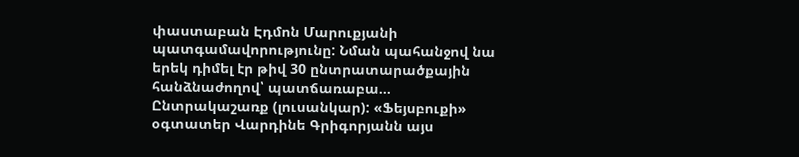փաստաբան Էդմոն Մարուքյանի պատգամավորությունը: Նման պահանջով նա երեկ դիմել էր թիվ 30 ընտրատարածքային հանձնաժողով՝ պատճառաբա...
Ընտրակաշառք (լուսանկար): «Ֆեյսբուքի» օգտատեր Վարդինե Գրիգորյանն այս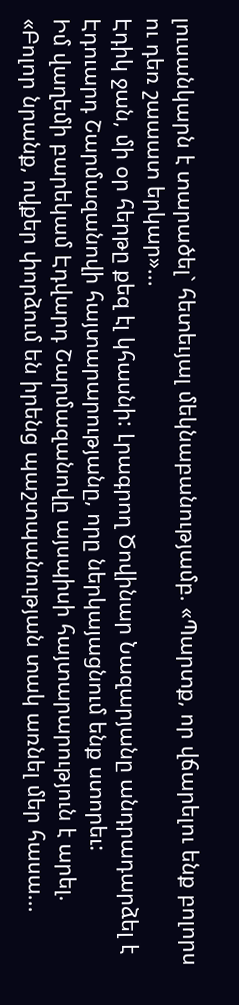լուսանկարն է տարածել` հետեւյալ մեկնաբանությամբ. «Պարտք, որ վճարելու ենք բոլորս ու դեռ շաաատ երկար»...
Էդիկ ջան, մի օր հերթը քեզ էլ կհասնի: Լրագրող Ծովինար Նազարյանը անդրադարձել է Էդուարդ Շարմազանովի հայտարարությանը, որը ներկայացնում ենք ստորեւ:
Իմ վաղեմի բարեկամ Էդվարդ Շարմազանովը այսպիսի հայտարարություն է արել.
«Բոլոր նրանք, ովքեր փորձում են իրենց պաշտպանության տակ առնել մեր հասա...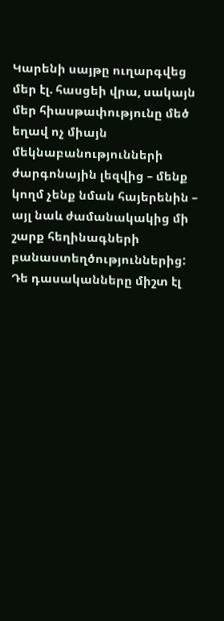Կարենի սայթը ուղարգվեց մեր էլ. հասցեի վրա, սակայն մեր հիասթափությունը մեծ եղավ ոչ միայն մեկնաբանությունների ժարգոնային լեզվից – մենք կողմ չենք նման հայերենին – այլ նաև ժամանակակից մի շարք հեղինագների բանաստեղծություններից: Դե դասականները միշտ էլ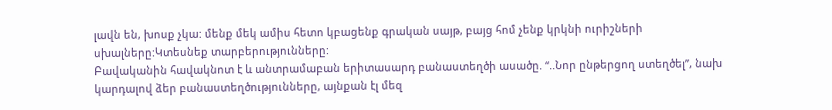լավն են, խոսք չկա: մենք մեկ ամիս հետո կբացենք գրական սայթ, բայց հոմ չենք կրկնի ուրիշների սխալները:Կտեսնեք տարբերությունները:
Բավականին հավակնոտ է և անտրամաբան երիտասարդ բանաստեղծի ասածը. “..Նոր ընթերցող ստեղծել”, նախ կարդալով ձեր բանաստեղծությունները, այնքան էլ մեզ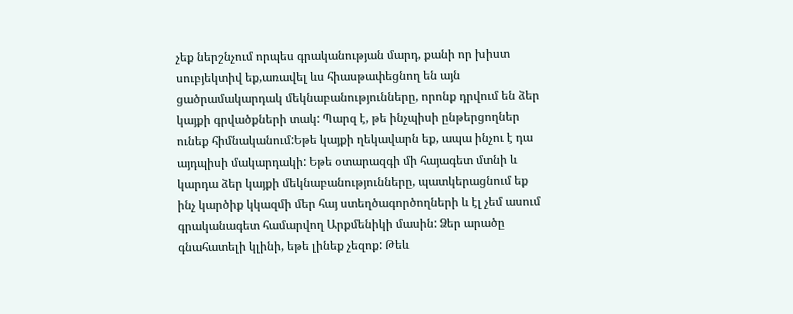չեք ներշնչում որպես գրականության մարդ, քանի որ խիստ սուբյեկտիվ եք,առավել ևս հիասթափեցնող են այն ցածրամակարդակ մեկնաբանությունները, որոնք դրվում են ձեր կայքի գրվածքների տակ: Պարզ է, թե ինչպիսի ընթերցողներ ունեք հիմնականում:Եթե կայքի ղեկավարն եք, ապա ինչու է դա այդպիսի մակարդակի: Եթե օտարազգի մի հայագետ մտնի և կարդա ձեր կայքի մեկնաբանությունները, պատկերացնում եք ինչ կարծիք կկազմի մեր հայ ստեղծագործողների և էլ չեմ ասում գրականագետ համարվող Արքմենիկի մասին: Ձեր արածը գնահատելի կլինի, եթե լինեք չեզոք: Թեև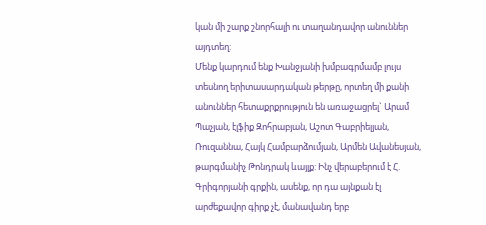կան մի շարք շնորհալի ու տաղանդավոր անուններ այդտեղ:
Մենք կարդում ենք Խանջյանի խմբագրմամբ լույս տեսնող երիտասարդական թերթը, որտեղ մի քանի անուններ հետաքրքրություն են առաջացրել` Արամ Պաչյան, էլֆիք Զոհրաբյան, Աշոտ Գաբրիելյան, Ռուզաննա, Հայկ Համբարձումյան, Արմեն Ավանեսյան, թարգմանիչ Թոնդրակ ևայլք: Ինչ վերաբերում է Հ. Գրիգորյանի գրքին, ասենք, որ դա այնքան էլ արժեքավոր գիրք չէ, մանավանդ երբ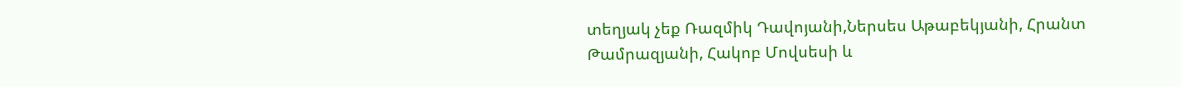տեղյակ չեք Ռազմիկ Դավոյանի,Ներսես Աթաբեկյանի, Հրանտ Թամրազյանի, Հակոբ Մովսեսի և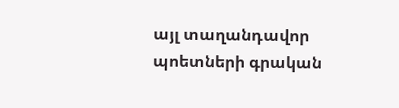այլ տաղանդավոր պոետների գրական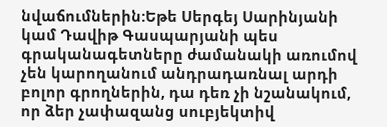նվաճումներին:Եթե Սերգեյ Սարինյանի կամ Դավիթ Գասպարյանի պես գրականագետները ժամանակի առումով չեն կարողանում անդրադառնալ արդի բոլոր գրողներին, դա դեռ չի նշանակում, որ ձեր չափազանց սուբյեկտիվ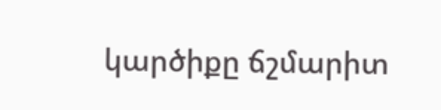կարծիքը ճշմարիտ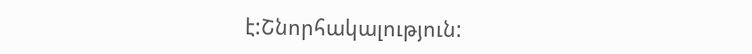է:Շնորհակալություն: